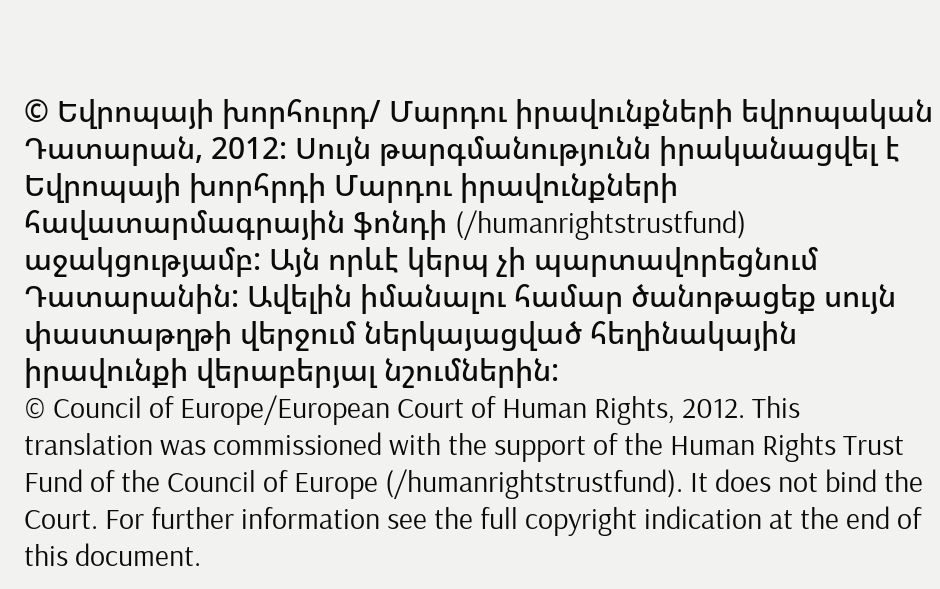© Եվրոպայի խորհուրդ/ Մարդու իրավունքների եվրոպական Դատարան, 2012: Սույն թարգմանությունն իրականացվել է Եվրոպայի խորհրդի Մարդու իրավունքների հավատարմագրային ֆոնդի (/humanrightstrustfund) աջակցությամբ: Այն որևէ կերպ չի պարտավորեցնում Դատարանին: Ավելին իմանալու համար ծանոթացեք սույն փաստաթղթի վերջում ներկայացված հեղինակային իրավունքի վերաբերյալ նշումներին:
© Council of Europe/European Court of Human Rights, 2012. This translation was commissioned with the support of the Human Rights Trust Fund of the Council of Europe (/humanrightstrustfund). It does not bind the Court. For further information see the full copyright indication at the end of this document.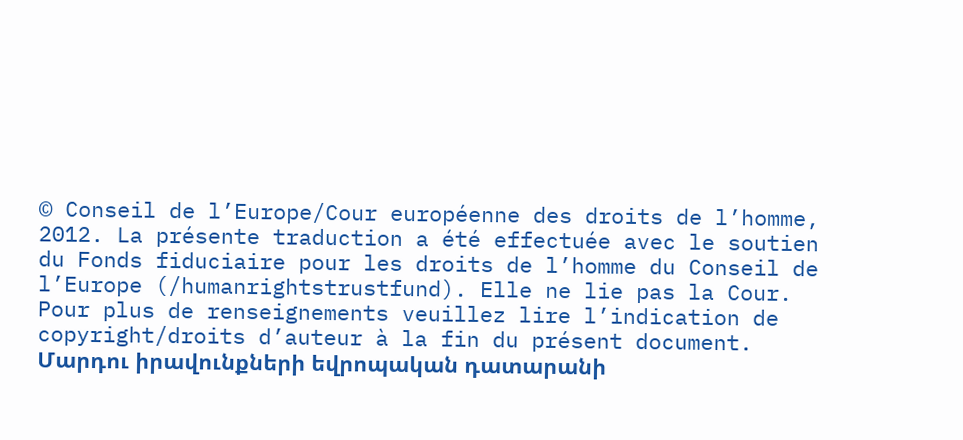© Conseil de l’Europe/Cour européenne des droits de l’homme, 2012. La présente traduction a été effectuée avec le soutien du Fonds fiduciaire pour les droits de l’homme du Conseil de l’Europe (/humanrightstrustfund). Elle ne lie pas la Cour. Pour plus de renseignements veuillez lire l’indication de copyright/droits d’auteur à la fin du présent document.
Մարդու իրավունքների եվրոպական դատարանի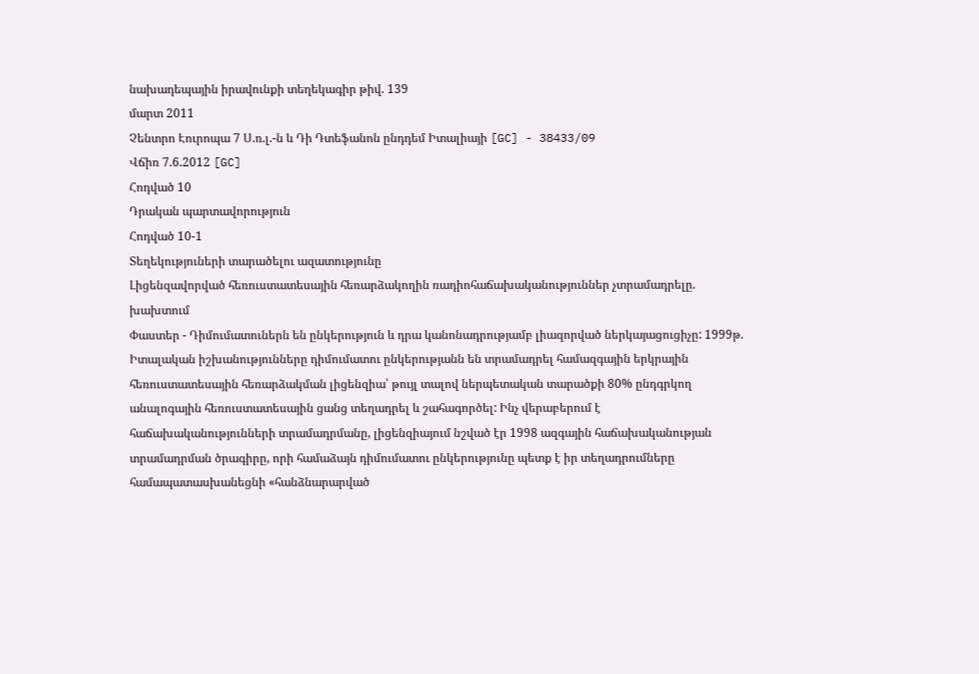նախադեպային իրավունքի տեղեկագիր թիվ. 139
մարտ 2011
Չենտրո Էուրոպա 7 Ս.ռ.լ.-ն և Դի Դտեֆանոն ընդդեմ Իտալիայի [GC] - 38433/09
Վճիռ 7.6.2012 [GC]
Հոդված 10
Դրական պարտավորություն
Հոդված 10-1
Տեղեկություների տարածելու ազատությունը
Լիցենզավորված հեռուստատեսային հեռարձակողին ռադիոհաճախականություններ չտրամադրելը. խախտում
Փաստեր - Դիմումատուներն են ընկերություն և դրա կանոնադրությամբ լիազորված ներկայացուցիչը: 1999թ. Իտալական իշխանությունները դիմումատու ընկերությանն են տրամադրել համազգային երկրային հեռուստատեսային հեռարձակման լիցենզիա՝ թույլ տալով ներպետական տարածքի 80% ընդգրկող անալոգային հեռուստատեսային ցանց տեղադրել և շահագործել: Ինչ վերաբերում է հաճախականությունների տրամադրմանը, լիցենզիայում նշված էր 1998 ազգային հաճախականության տրամադրման ծրագիրը, որի համաձայն դիմումատու ընկերությունը պետք է իր տեղադրումները համապատասխանեցնի «հանձնարարված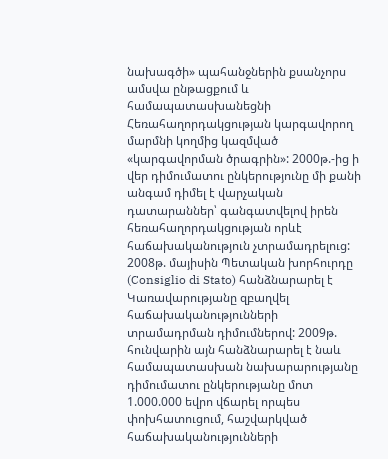նախագծի» պահանջներին քսանչորս ամսվա ընթացքում և համապատասխանեցնի Հեռահաղորդակցության կարգավորող մարմնի կողմից կազմված «կարգավորման ծրագրին»: 2000թ.-ից ի վեր դիմումատու ընկերությունը մի քանի անգամ դիմել է վարչական դատարաններ՝ գանգատվելով իրեն հեռահաղորդակցության որևէ հաճախականություն չտրամադրելուց: 2008թ. մայիսին Պետական խորհուրդը (Consiglio di Stato) հանձնարարել է Կառավարությանը զբաղվել հաճախականությունների տրամադրման դիմումներով: 2009թ. հունվարին այն հանձնարարել է նաև համապատասխան նախարարությանը դիմումատու ընկերությանը մոտ 1.000.000 եվրո վճարել որպես փոխհատուցում, հաշվարկված հաճախականությունների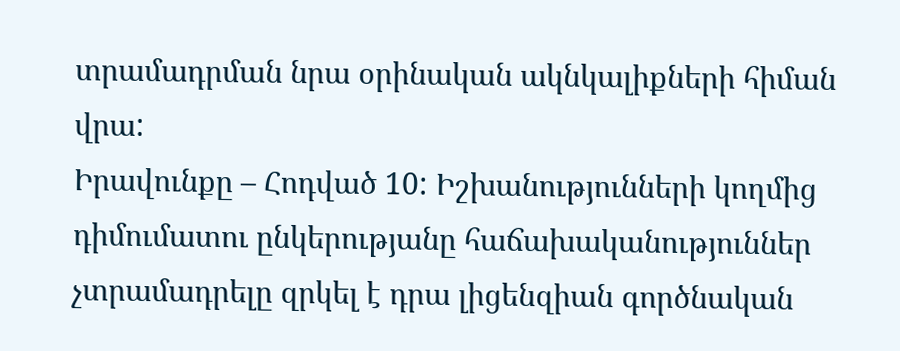տրամադրման նրա օրինական ակնկալիքների հիման վրա:
Իրավունքը – Հոդված 10: Իշխանությունների կողմից դիմումատու ընկերությանը հաճախականություններ չտրամադրելը զրկել է դրա լիցենզիան գործնական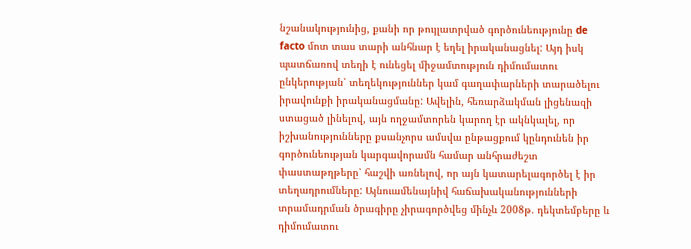նշանակությունից, քանի որ թույլատրված գործունեությունը de facto մոտ տաս տարի անհնար է եղել իրականացնել: Այդ իսկ պատճառով տեղի է ունեցել միջամտություն դիմումատու ընկերության՝ տեղեկություններ կամ գաղափարների տարածելու իրավունքի իրականացմանը: Ավելին, հեռարձակման լիցենազի ստացած լինելով, այն ողջամտորեն կարող էր ակնկալել, որ իշխանությունները քսանչորս ամսվա ընթացքում կընդունեն իր գործունեության կարգավորամն համար անհրաժեշտ փաստաթղթերը՝ հաշվի առնելով, որ այն կատարելագործել է իր տեղադրումները: Այնուամենայնիվ հաճախականությունների տրամադրման ծրագիրը չիրագործվեց մինչև 2008թ. դեկտեմբերը և դիմումատու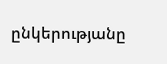ընկերությանը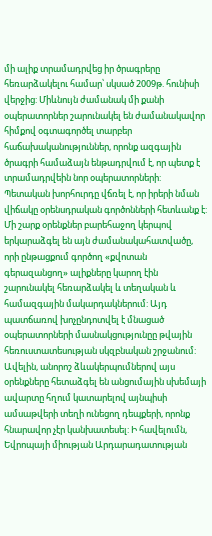մի ալիք տրամադրվեց իր ծրագրերը հեռարձակելու համար՝ սկսած 2009թ. հունիսի վերջից: Միևնույն ժամանակ մի քանի օպերատորներ շարունակել են ժամանակավոր հիմքով օգտագործել տարբեր հաճախականություններ, որոնք ազգային ծրագրի համաձայն ենթադրվում է, որ պետք է տրամադրվեին նոր օպերատորների: Պետական խորհուրդը վճռել է, որ իրերի նման վիճակը օրենսդրական գործոնների հետևանք է: Մի շարք օրենքներ բարեհաջող կերպով երկարաձգել են այն ժամանակահատվածը, որի ընթացքում գործող «քվոտան գերազանցող» ալիքները կարող էին շարունակել հեռարձակել և տեղական և համազգային մակարդակներում: Այդ պատճառով խոչընդոտվել է մնացած օպերատորների մասնակցությունըը թվային հեռուստատեսության սկզբնական շրջանում: Ավելին, անորոշ ձևակերպումներով այս օրենքները հետաձգել են անցումային սխեմայի ավարտը հղում կատարելով այնպիսի ամսաթվերի տեղի ունեցող դեպքերի, որոնք հնարավոր չէր կանխատեսել: Ի հավելումն, Եվրոպայի միության Արդարադատության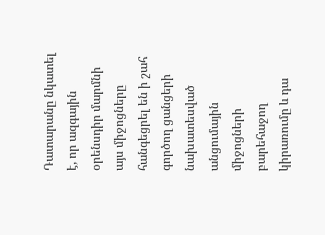Դատարանը նկատել է, որ ազգային օրենսդիր մարմնի այս միջոցները հանգեցրել են ի շահ գործող ցանցերի նախատեսված անցումային միջոցների բարեհաջող կիրառումը և դա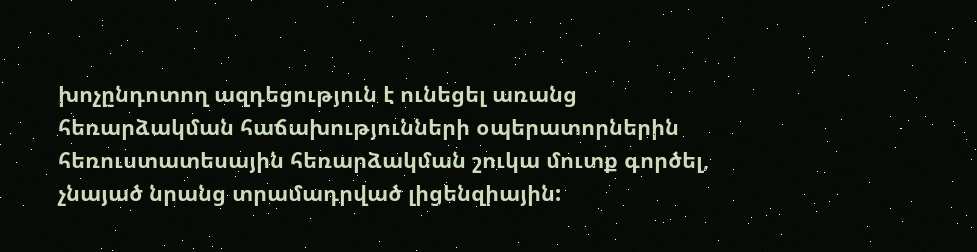խոչընդոտող ազդեցություն է ունեցել առանց հեռարձակման հաճախությունների օպերատորներին հեռուստատեսային հեռարձակման շուկա մուտք գործել, չնայած նրանց տրամադրված լիցենզիային: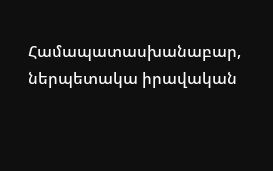Համապատասխանաբար, ներպետակա իրավական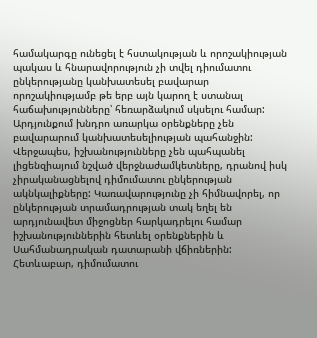համակարգը ունեցել է հստակության և որոշակիության պակաս և հնարավորություն չի տվել դիումատու ընկերությանը կանխատեսել բավարար որոշակիությամբ թե երբ այն կարող է ստանալ հաճախությունները՝ հեռարձակում սկսելու համար: Արդյունքում խնդրո առարկա օրենքները չեն բավարարում կանխատեսելիության պահանջին: Վերջապես, իշխանությունները չեն պահպանել լիցենզիայում նշված վերջնաժամկետները, դրանով իսկ չիրականացնելով դիմումատու ընկերության ակնկալիքները: Կառավարությունը չի հիմնավորել, որ ընկերության տրամադրության տակ եղել են արդյունավետ միջոցներ հարկադրելու համար իշխանություններին հետևել օրենքներին և Սահմանադրական դատարանի վճիռներին: Հետևաբար, դիմումատու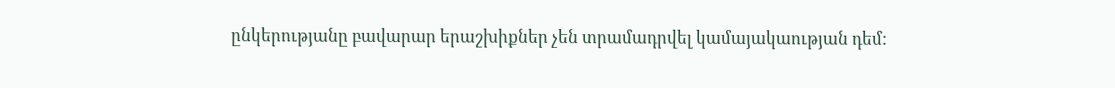ընկերությանը բավարար երաշխիքներ չեն տրամադրվել կամայակաության դեմ: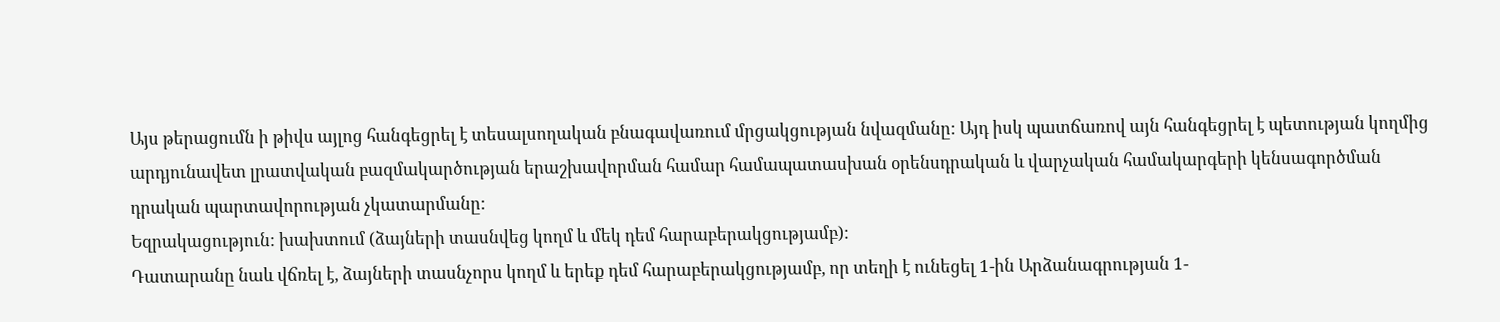Այս թերացումն ի թիվս այլոց հանգեցրել է տեսալսողական բնագավառում մրցակցության նվազմանը: Այդ իսկ պատճառով այն հանգեցրել է պետության կողմից արդյունավետ լրատվական բազմակարծության երաշխավորման համար համապատասխան օրենսդրական և վարչական համակարգերի կենսագործման դրական պարտավորության չկատարմանը:
Եզրակացություն: խախտում (ձայների տասնվեց կողմ և մեկ դեմ հարաբերակցությամբ):
Դատարանը նաև վճռել է, ձայների տասնչորս կողմ և երեք դեմ հարաբերակցությամբ, որ տեղի է ունեցել 1-ին Արձանագրության 1-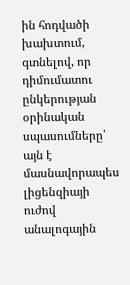ին հոդվածի խախտում, գտնելով, որ դիմումատու ընկերության օրինական սպասումները՝ այն է մասնավորապես լիցենզիայի ուժով անալոգային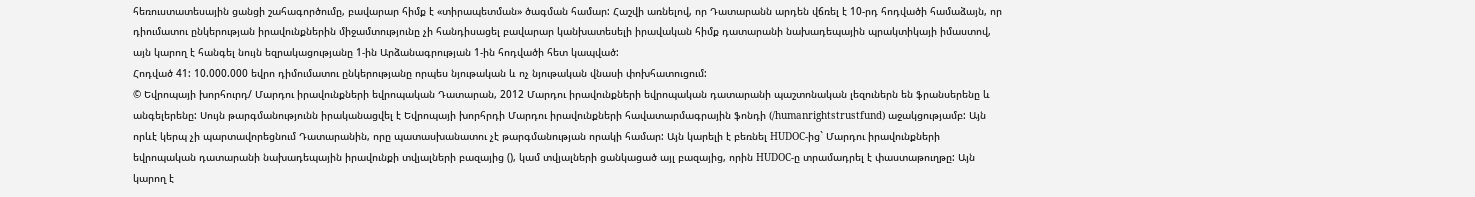հեռուստատեսային ցանցի շահագործումը, բավարար հիմք է «տիրապետման» ծագման համար: Հաշվի առնելով, որ Դատարանն արդեն վճռել է 10-րդ հոդվածի համաձայն, որ դիումատու ընկերության իրավունքներին միջամտությունը չի հանդիսացել բավարար կանխատեսելի իրավական հիմք դատարանի նախադեպային պրակտիկայի իմաստով, այն կարող է հանգել նույն եզրակացությանը 1-ին Արձանագրության 1-ին հոդվածի հետ կապված:
Հոդված 41: 10.000.000 եվրո դիմումատու ընկերությանը որպես նյութական և ոչ նյութական վնասի փոխհատուցում:
© Եվրոպայի խորհուրդ/ Մարդու իրավունքների եվրոպական Դատարան, 2012 Մարդու իրավունքների եվրոպական դատարանի պաշտոնական լեզուներն են ֆրանսերենը և անգելերենը: Սույն թարգմանությունն իրականացվել է Եվրոպայի խորհրդի Մարդու իրավունքների հավատարմագրային ֆոնդի (/humanrightstrustfund) աջակցությամբ: Այն որևէ կերպ չի պարտավորեցնում Դատարանին, որը պատասխանատու չէ թարգմանության որակի համար: Այն կարելի է բեռնել HUDOC-ից` Մարդու իրավունքների եվրոպական դատարանի նախադեպային իրավունքի տվյալների բազայից (), կամ տվյալների ցանկացած այլ բազայից, որին HUDOC-ը տրամադրել է փաստաթուղթը: Այն կարող է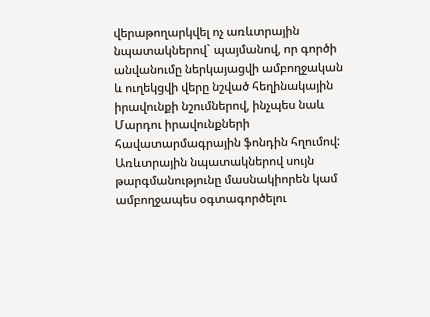վերաթողարկվել ոչ առևտրային նպատակներով` պայմանով, որ գործի անվանումը ներկայացվի ամբողջական և ուղեկցվի վերը նշված հեղինակային իրավունքի նշումներով, ինչպես նաև Մարդու իրավունքների հավատարմագրային ֆոնդին հղումով: Առևտրային նպատակներով սույն թարգմանությունը մասնակիորեն կամ ամբողջապես օգտագործելու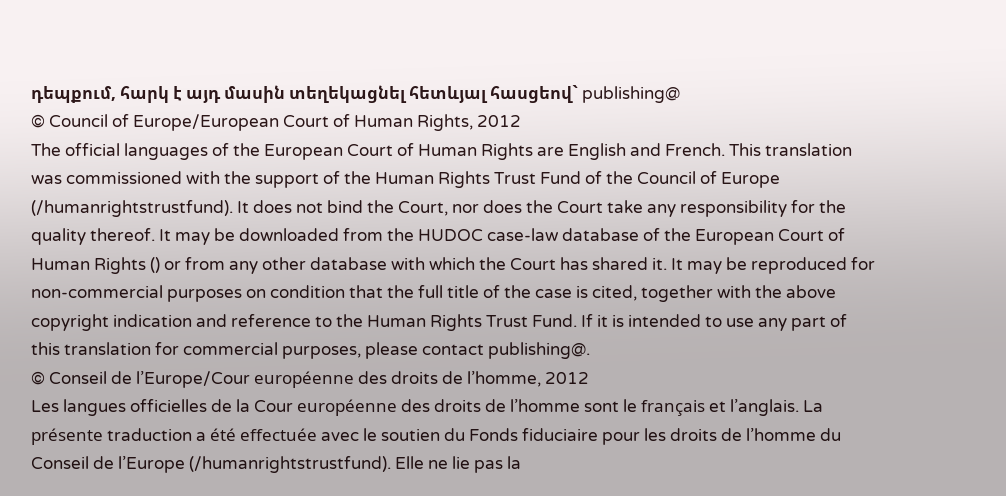դեպքում, հարկ է այդ մասին տեղեկացնել հետևյալ հասցեով` publishing@
© Council of Europe/European Court of Human Rights, 2012
The official languages of the European Court of Human Rights are English and French. This translation was commissioned with the support of the Human Rights Trust Fund of the Council of Europe (/humanrightstrustfund). It does not bind the Court, nor does the Court take any responsibility for the quality thereof. It may be downloaded from the HUDOC case-law database of the European Court of Human Rights () or from any other database with which the Court has shared it. It may be reproduced for non-commercial purposes on condition that the full title of the case is cited, together with the above copyright indication and reference to the Human Rights Trust Fund. If it is intended to use any part of this translation for commercial purposes, please contact publishing@.
© Conseil de l’Europe/Cour européenne des droits de l’homme, 2012
Les langues officielles de la Cour européenne des droits de l’homme sont le français et l’anglais. La présente traduction a été effectuée avec le soutien du Fonds fiduciaire pour les droits de l’homme du Conseil de l’Europe (/humanrightstrustfund). Elle ne lie pas la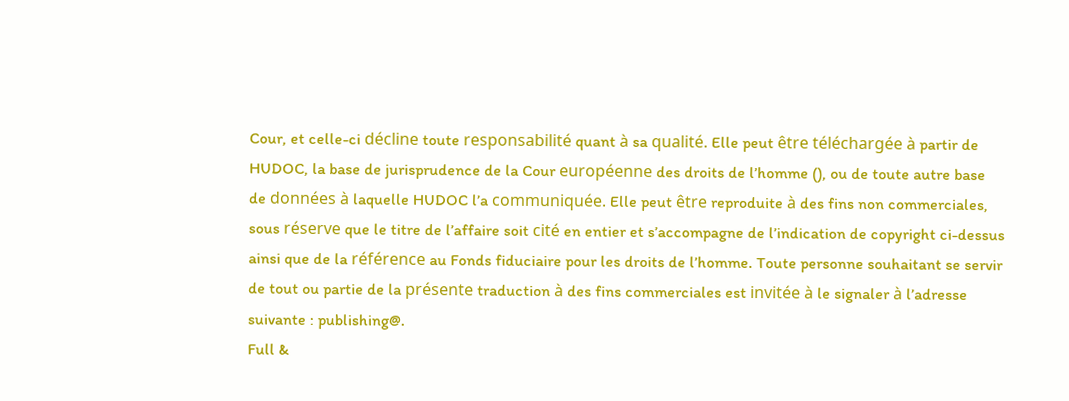Cour, et celle-ci décline toute responsabilité quant à sa qualité. Elle peut être téléchargée à partir de HUDOC, la base de jurisprudence de la Cour européenne des droits de l’homme (), ou de toute autre base de données à laquelle HUDOC l’a communiquée. Elle peut être reproduite à des fins non commerciales, sous réserve que le titre de l’affaire soit cité en entier et s’accompagne de l’indication de copyright ci-dessus ainsi que de la référence au Fonds fiduciaire pour les droits de l’homme. Toute personne souhaitant se servir de tout ou partie de la présente traduction à des fins commerciales est invitée à le signaler à l’adresse suivante : publishing@.
Full &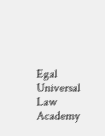Egal Universal Law Academy